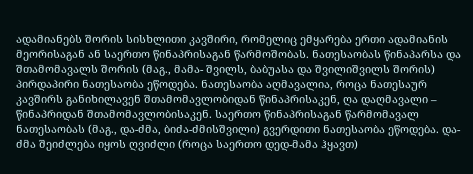ადამიანებს შორის სისხლითი კავშირი, რომელიც ემყარება ერთი ადამიანის მეორისაგან ან საერთო წინაპრისაგან წარმოშობას. ნათესაობას წინაპარსა და შთამომავალს შორის (მაგ., მამა- შვილს, ბაბუასა და შვილიშვილს შორის) პირდაპირი ნათესაობა ეწოდება. ნათესაობა აღმავალია, როცა ნათესაურ კავშირს განიხილავენ შთამომავლობიდან წინაპრისაკენ, ღა დაღმავალი – წინაპრიდან შთამომავლობისაკენ. საერთო წინაპრისაგან წარმომავალ ნათესაობას (მაგ., და-ძმა, ბიძა-ძმისშვილი) გვერდითი ნათესაობა ეწოდება. და-ძმა შეიძლება იყოს ღვიძლი (როცა საერთო დედ-მამა ჰყავთ)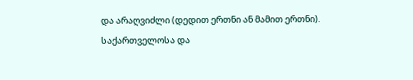და არაღვიძლი (დედით ერთნი ან მამით ერთნი).
საქართველოსა და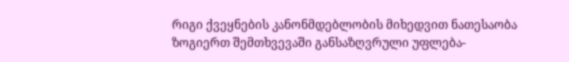რიგი ქვეყნების კანონმდებლობის მიხედვით ნათესაობა ზოგიერთ შემთხვევაში განსაზღვრული უფლება-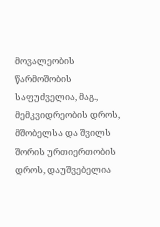მოვალეობის წარმოშობის საფუძველია, მაგ., მემკვიდრეობის დროს, მშობელსა და შვილს შორის ურთიერთობის დროს, დაუშვებელია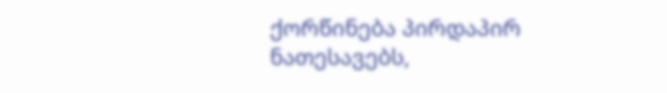ქორწინება პირდაპირ ნათესავებს,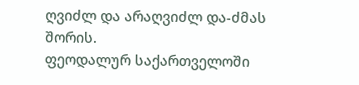ღვიძლ და არაღვიძლ და-ძმას შორის.
ფეოდალურ საქართველოში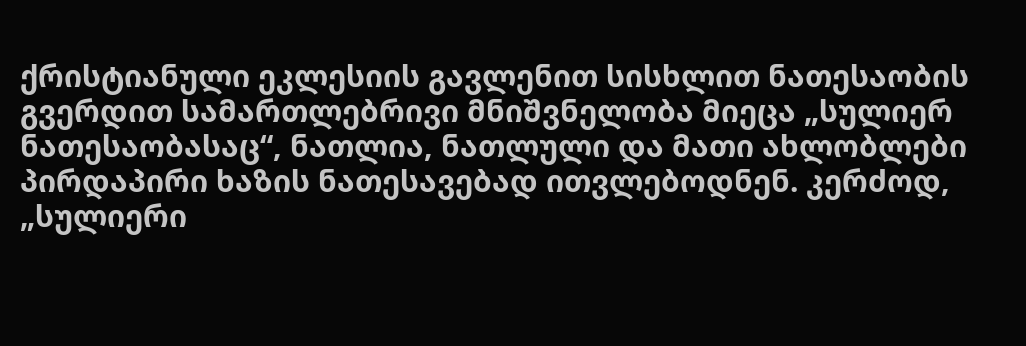ქრისტიანული ეკლესიის გავლენით სისხლით ნათესაობის გვერდით სამართლებრივი მნიშვნელობა მიეცა „სულიერ ნათესაობასაც“, ნათლია, ნათლული და მათი ახლობლები პირდაპირი ხაზის ნათესავებად ითვლებოდნენ. კერძოდ, „სულიერი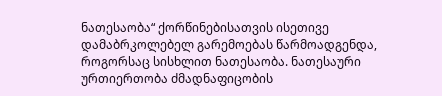ნათესაობა“ ქორწინებისათვის ისეთივე დამაბრკოლებელ გარემოებას წარმოადგენდა, როგორსაც სისხლით ნათესაობა. ნათესაური ურთიერთობა ძმადნაფიცობის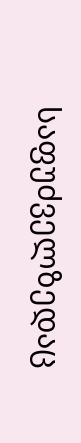საფუძველზედაც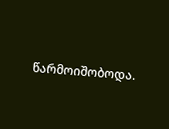წარმოიშობოდა.